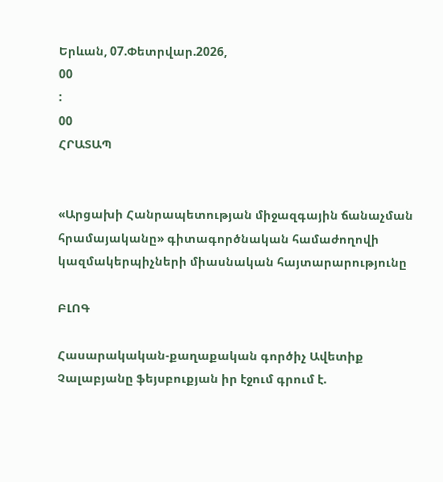Երևան, 07.Փետրվար.2026,
00
:
00
ՀՐԱՏԱՊ


«Արցախի Հանրապետության միջազգային ճանաչման հրամայականը» գիտագործնական համաժողովի կազմակերպիչների միասնական հայտարարությունը

ԲԼՈԳ

Հասարակական-քաղաքական գործիչ Ավետիք Չալաբյանը ֆեյսբուքյան իր էջում գրում է.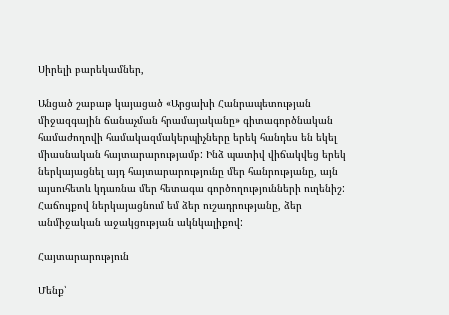Սիրելի բարեկամներ,

Անցած շաբաթ կայացած «Արցախի Հանրապետության միջազգային ճանաչման հրամայականը» գիտագործնական համաժողովի համակազմակերպիչները երեկ հանդես են եկել միասնական հայտարարությամբ: Ինձ պատիվ վիճակվեց երեկ ներկայացնել այդ հայտարարությունը մեր հանրությանը, այն այսուհետև կդառնա մեր հետագա գործողությունների ուղենիշ: Հաճույքով ներկայացնում եմ ձեր ուշադրությանը, ձեր անմիջական աջակցության ակնկալիքով:

Հայտարարություն

Մենք՝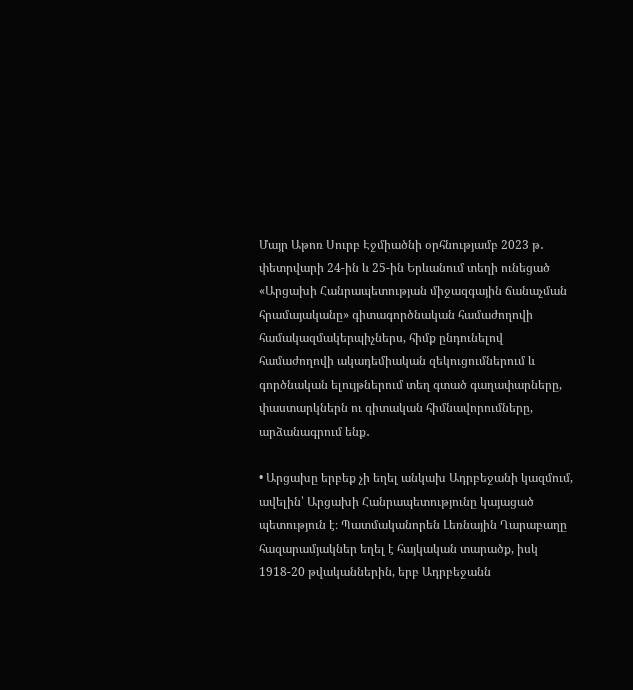Մայր Աթոռ Սուրբ Էջմիածնի օրհնությամբ 2023 թ․ փետրվարի 24-ին և 25-ին Երևանում տեղի ունեցած «Արցախի Հանրապետության միջազգային ճանաչման հրամայականը» գիտագործնական համաժողովի համակազմակերպիչներս, հիմք ընդունելով համաժողովի ակադեմիական զեկուցումներում և գործնական ելույթներում տեղ գտած գաղափարները, փաստարկներն ու գիտական հիմնավորումները, արձանագրում ենք․

• Արցախը երբեք չի եղել անկախ Ադրբեջանի կազմում, ավելին՝ Արցախի Հանրապետությունը կայացած պետություն է։ Պատմականորեն Լեռնային Ղարաբաղը հազարամյակներ եղել է հայկական տարածք, իսկ 1918-20 թվականներին, երբ Ադրբեջանն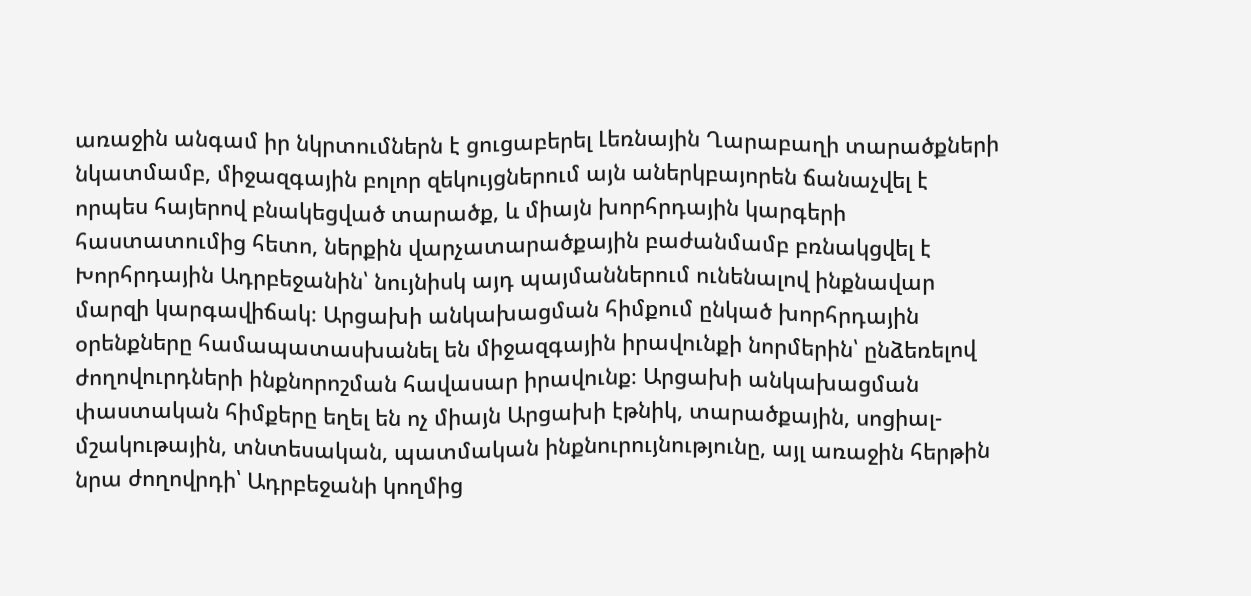առաջին անգամ իր նկրտումներն է ցուցաբերել Լեռնային Ղարաբաղի տարածքների նկատմամբ, միջազգային բոլոր զեկույցներում այն աներկբայորեն ճանաչվել է որպես հայերով բնակեցված տարածք, և միայն խորհրդային կարգերի հաստատումից հետո, ներքին վարչատարածքային բաժանմամբ բռնակցվել է Խորհրդային Ադրբեջանին՝ նույնիսկ այդ պայմաններում ունենալով ինքնավար մարզի կարգավիճակ։ Արցախի անկախացման հիմքում ընկած խորհրդային օրենքները համապատասխանել են միջազգային իրավունքի նորմերին՝ ընձեռելով ժողովուրդների ինքնորոշման հավասար իրավունք։ Արցախի անկախացման փաստական հիմքերը եղել են ոչ միայն Արցախի էթնիկ, տարածքային, սոցիալ-մշակութային, տնտեսական, պատմական ինքնուրույնությունը, այլ առաջին հերթին նրա ժողովրդի՝ Ադրբեջանի կողմից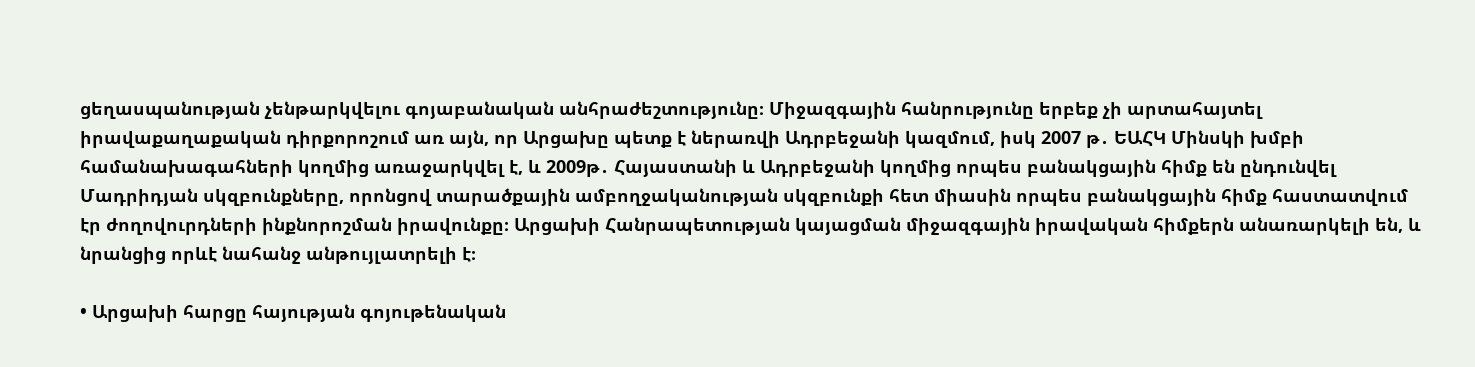ցեղասպանության չենթարկվելու գոյաբանական անհրաժեշտությունը։ Միջազգային հանրությունը երբեք չի արտահայտել իրավաքաղաքական դիրքորոշում առ այն, որ Արցախը պետք է ներառվի Ադրբեջանի կազմում, իսկ 2007 թ․ ԵԱՀԿ Մինսկի խմբի համանախագահների կողմից առաջարկվել է, և 2009թ․ Հայաստանի և Ադրբեջանի կողմից որպես բանակցային հիմք են ընդունվել Մադրիդյան սկզբունքները, որոնցով տարածքային ամբողջականության սկզբունքի հետ միասին որպես բանակցային հիմք հաստատվում էր ժողովուրդների ինքնորոշման իրավունքը։ Արցախի Հանրապետության կայացման միջազգային իրավական հիմքերն անառարկելի են, և նրանցից որևէ նահանջ անթույլատրելի է։

• Արցախի հարցը հայության գոյութենական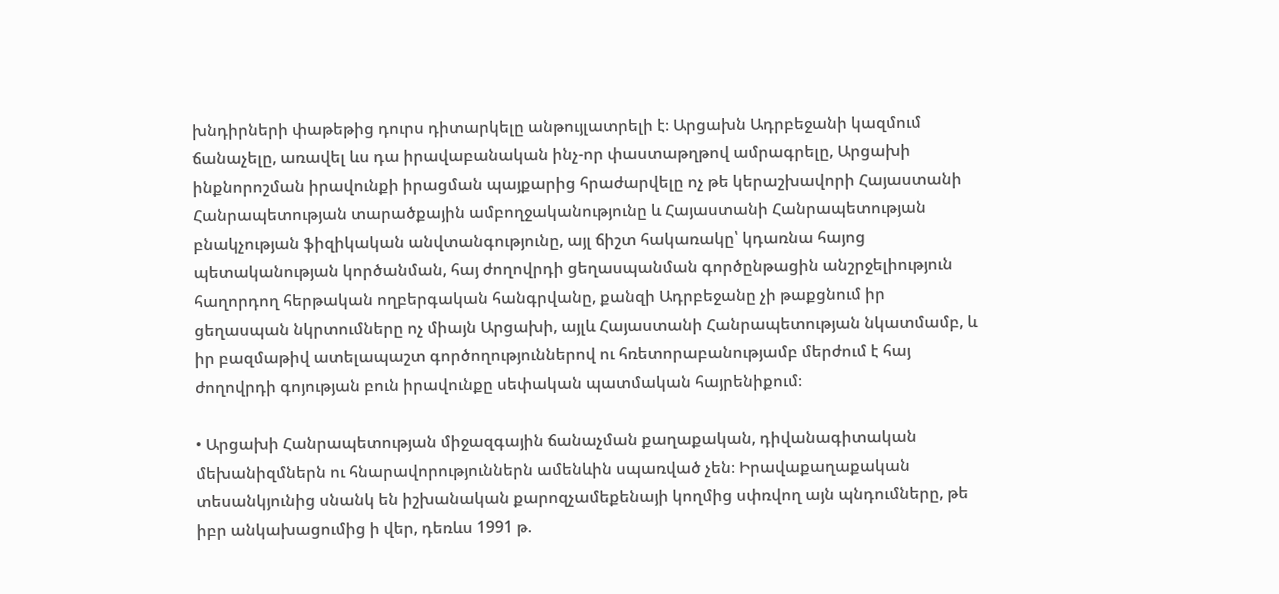խնդիրների փաթեթից դուրս դիտարկելը անթույլատրելի է։ Արցախն Ադրբեջանի կազմում ճանաչելը, առավել ևս դա իրավաբանական ինչ-որ փաստաթղթով ամրագրելը, Արցախի ինքնորոշման իրավունքի իրացման պայքարից հրաժարվելը ոչ թե կերաշխավորի Հայաստանի Հանրապետության տարածքային ամբողջականությունը և Հայաստանի Հանրապետության բնակչության ֆիզիկական անվտանգությունը, այլ ճիշտ հակառակը՝ կդառնա հայոց պետականության կործանման, հայ ժողովրդի ցեղասպանման գործընթացին անշրջելիություն հաղորդող հերթական ողբերգական հանգրվանը, քանզի Ադրբեջանը չի թաքցնում իր ցեղասպան նկրտումները ոչ միայն Արցախի, այլև Հայաստանի Հանրապետության նկատմամբ, և իր բազմաթիվ ատելապաշտ գործողություններով ու հռետորաբանությամբ մերժում է հայ ժողովրդի գոյության բուն իրավունքը սեփական պատմական հայրենիքում։

• Արցախի Հանրապետության միջազգային ճանաչման քաղաքական, դիվանագիտական մեխանիզմներն ու հնարավորություններն ամենևին սպառված չեն։ Իրավաքաղաքական տեսանկյունից սնանկ են իշխանական քարոզչամեքենայի կողմից սփռվող այն պնդումները, թե իբր անկախացումից ի վեր, դեռևս 1991 թ.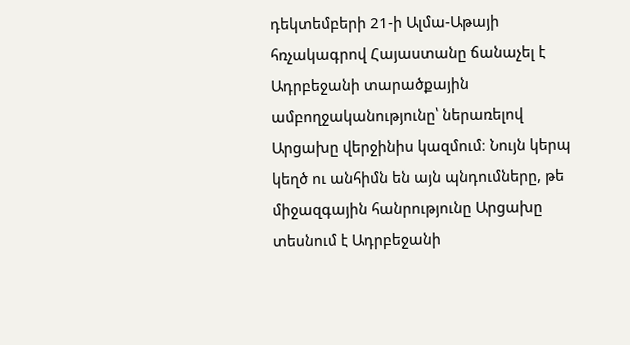դեկտեմբերի 21-ի Ալմա-Աթայի հռչակագրով Հայաստանը ճանաչել է Ադրբեջանի տարածքային ամբողջականությունը՝ ներառելով Արցախը վերջինիս կազմում։ Նույն կերպ կեղծ ու անհիմն են այն պնդումները, թե միջազգային հանրությունը Արցախը տեսնում է Ադրբեջանի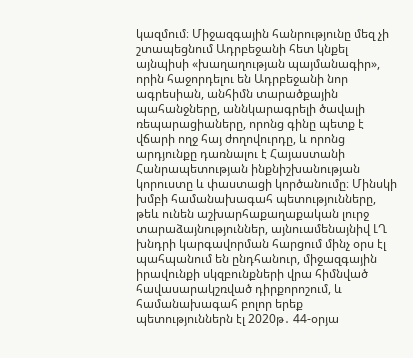կազմում։ Միջազգային հանրությունը մեզ չի շտապեցնում Ադրբեջանի հետ կնքել այնպիսի «խաղաղության պայմանագիր», որին հաջորդելու են Ադրբեջանի նոր ագրեսիան, անհիմն տարածքային պահանջները, աննկարագրելի ծավալի ռեպարացիաները, որոնց գինը պետք է վճարի ողջ հայ ժողովուրդը, և որոնց արդյունքը դառնալու է Հայաստանի Հանրապետության ինքնիշխանության կորուստը և փաստացի կործանումը։ Մինսկի խմբի համանախագահ պետությունները, թեև ունեն աշխարհաքաղաքական լուրջ տարաձայնություններ, այնուամենայնիվ ԼՂ խնդրի կարգավորման հարցում մինչ օրս էլ պահպանում են ընդհանուր, միջազգային իրավունքի սկզբունքների վրա հիմնված հավասարակշռված դիրքորոշում, և համանախագահ բոլոր երեք պետություններն էլ 2020թ․ 44-օրյա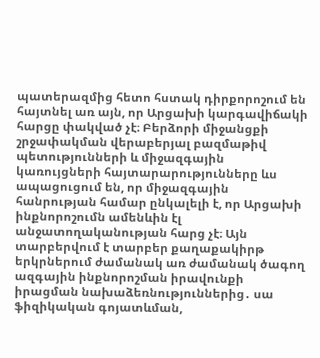պատերազմից հետո հստակ դիրքորոշում են հայտնել առ այն, որ Արցախի կարգավիճակի հարցը փակված չէ։ Բերձորի միջանցքի շրջափակման վերաբերյալ բազմաթիվ պետությունների և միջազգային կառույցների հայտարարությունները ևս ապացուցում են, որ միջազգային հանրության համար ընկալելի է, որ Արցախի ինքնորոշումն ամենևին էլ անջատողականության հարց չէ։ Այն տարբերվում է տարբեր քաղաքակիրթ երկրներում ժամանակ առ ժամանակ ծագող ազգային ինքնորոշման իրավունքի իրացման նախաձեռնություններից․ սա ֆիզիկական գոյատևման,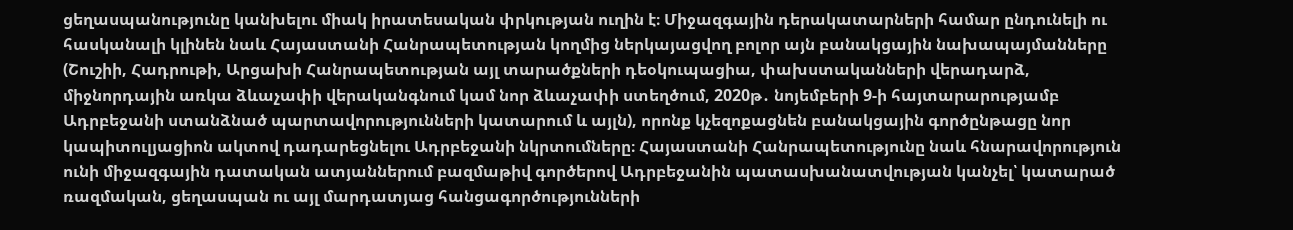ցեղասպանությունը կանխելու միակ իրատեսական փրկության ուղին է։ Միջազգային դերակատարների համար ընդունելի ու հասկանալի կլինեն նաև Հայաստանի Հանրապետության կողմից ներկայացվող բոլոր այն բանակցային նախապայմանները (Շուշիի, Հադրութի, Արցախի Հանրապետության այլ տարածքների դեօկուպացիա, փախստականների վերադարձ, միջնորդային առկա ձևաչափի վերականգնում կամ նոր ձևաչափի ստեղծում, 2020թ․ նոյեմբերի 9-ի հայտարարությամբ Ադրբեջանի ստանձնած պարտավորությունների կատարում և այլն), որոնք կչեզոքացնեն բանակցային գործընթացը նոր կապիտուլյացիոն ակտով դադարեցնելու Ադրբեջանի նկրտումները։ Հայաստանի Հանրապետությունը նաև հնարավորություն ունի միջազգային դատական ատյաններում բազմաթիվ գործերով Ադրբեջանին պատասխանատվության կանչել՝ կատարած ռազմական, ցեղասպան ու այլ մարդատյաց հանցագործությունների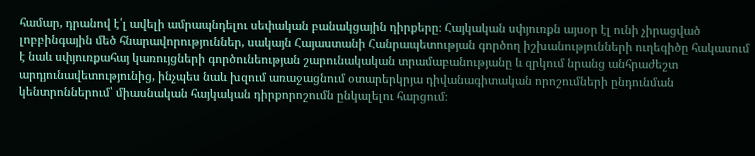համար, դրանով է՛լ ավելի ամրապնդելու սեփական բանակցային դիրքերը։ Հայկական սփյուռքն այսօր էլ ունի չիրացված լոբբինգային մեծ հնարավորություններ, սակայն Հայաստանի Հանրապետության գործող իշխանությունների ուղեգիծը հակասում է նաև սփյուռքահայ կառույցների գործունեության շարունակական տրամաբանությանը և զրկում նրանց անհրաժեշտ արդյունավետությունից, ինչպես նաև խզում առաջացնում օտարերկրյա դիվանագիտական որոշումների ընդունման կենտրոններում՝ միասնական հայկական դիրքորոշումն ընկալելու հարցում։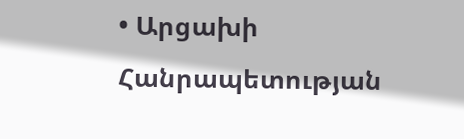• Արցախի Հանրապետության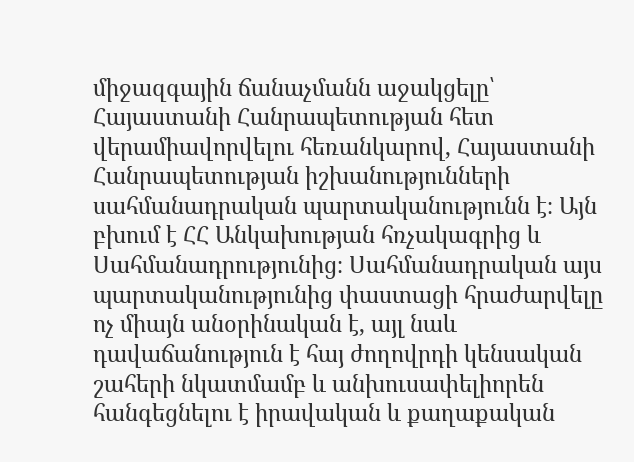միջազգային ճանաչմանն աջակցելը՝ Հայաստանի Հանրապետության հետ վերամիավորվելու հեռանկարով, Հայաստանի Հանրապետության իշխանությունների սահմանադրական պարտականությունն է։ Այն բխում է ՀՀ Անկախության հռչակագրից և Սահմանադրությունից։ Սահմանադրական այս պարտականությունից փաստացի հրաժարվելը ոչ միայն անօրինական է, այլ նաև դավաճանություն է հայ ժողովրդի կենսական շահերի նկատմամբ և անխուսափելիորեն հանգեցնելու է իրավական և քաղաքական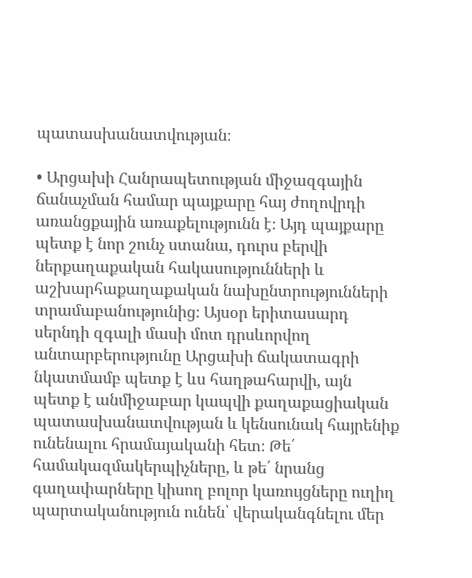պատասխանատվության։

• Արցախի Հանրապետության միջազգային ճանաչման համար պայքարը հայ ժողովրդի առանցքային առաքելությունն է։ Այդ պայքարը պետք է նոր շունչ ստանա, դուրս բերվի ներքաղաքական հակասությունների և աշխարհաքաղաքական նախընտրությունների տրամաբանությունից։ Այսօր երիտասարդ սերնդի զգալի մասի մոտ դրսևորվող անտարբերությունը Արցախի ճակատագրի նկատմամբ պետք է ևս հաղթահարվի, այն պետք է անմիջաբար կապվի քաղաքացիական պատասխանատվության և կենսունակ հայրենիք ունենալու հրամայականի հետ։ Թե՛ համակազմակերպիչները, և թե՛ նրանց գաղափարները կիսող բոլոր կառույցները ուղիղ պարտականություն ունեն՝ վերականգնելու մեր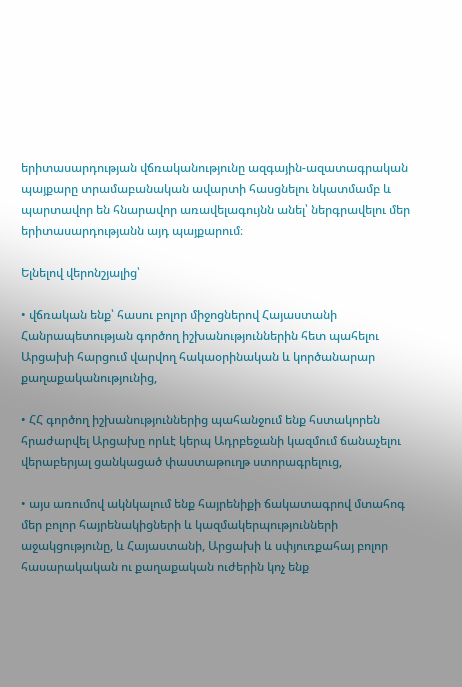երիտասարդության վճռականությունը ազգային-ազատագրական պայքարը տրամաբանական ավարտի հասցնելու նկատմամբ և պարտավոր են հնարավոր առավելագույնն անել՝ ներգրավելու մեր երիտասարդությանն այդ պայքարում։

Ելնելով վերոնշյալից՝

• վճռական ենք՝ հասու բոլոր միջոցներով Հայաստանի Հանրապետության գործող իշխանություններին հետ պահելու Արցախի հարցում վարվող հակաօրինական և կործանարար քաղաքականությունից,

• ՀՀ գործող իշխանություններից պահանջում ենք հստակորեն հրաժարվել Արցախը որևէ կերպ Ադրբեջանի կազմում ճանաչելու վերաբերյալ ցանկացած փաստաթուղթ ստորագրելուց,

• այս առումով ակնկալում ենք հայրենիքի ճակատագրով մտահոգ մեր բոլոր հայրենակիցների և կազմակերպությունների աջակցությունը, և Հայաստանի, Արցախի և սփյուռքահայ բոլոր հասարակական ու քաղաքական ուժերին կոչ ենք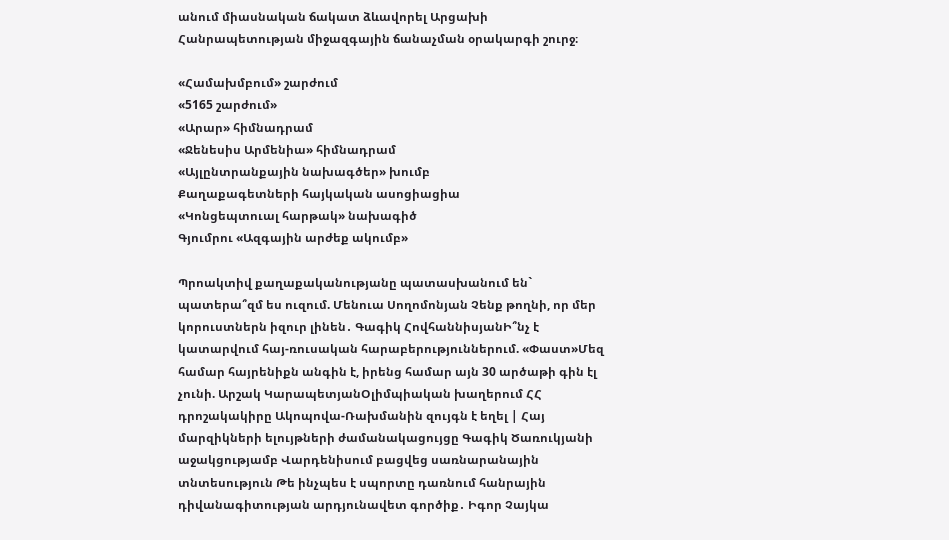անում միասնական ճակատ ձևավորել Արցախի Հանրապետության միջազգային ճանաչման օրակարգի շուրջ։

«Համախմբում» շարժում
«5165 շարժում»
«Արար» հիմնադրամ
«Ջենեսիս Արմենիա» հիմնադրամ
«Այլընտրանքային նախագծեր» խումբ
Քաղաքագետների հայկական ասոցիացիա
«Կոնցեպտուալ հարթակ» նախագիծ
Գյումրու «Ազգային արժեք ակումբ»

Պրոակտիվ քաղաքականությանը պատասխանում են` պատերա՞զմ ես ուզում. Մենուա Սողոմոնյան Չենք թողնի, որ մեր կորուստներն իզուր լինեն․ Գագիկ ՀովհաննիսյանԻ՞նչ է կատարվում հայ-ռուսական հարաբերություններում. «Փաստ»Մեզ համար հայրենիքն անգին է, իրենց համար այն 30 արծաթի գին էլ չունի. Արշակ ԿարապետյանՕլիմպիական խաղերում ՀՀ դրոշակակիրը Ակոպովա-Ռախմանին զույգն է եղել | Հայ մարզիկների ելույթների ժամանակացույցը Գագիկ Ծառուկյանի աջակցությամբ Վարդենիսում բացվեց սառնարանային տնտեսություն Թե ինչպես է սպորտը դառնում հանրային դիվանագիտության արդյունավետ գործիք․ Իգոր Չայկա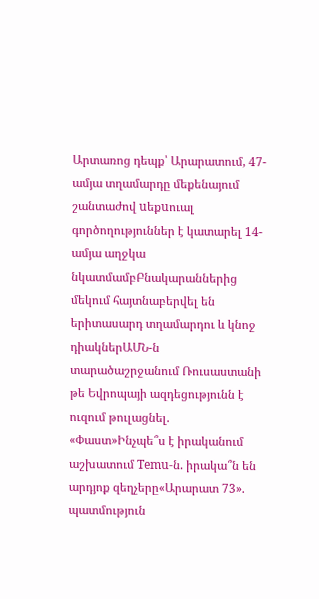Արտառոց դեպք՝ Արարատում, 47-ամյա տղամարդը մեքենայում շանտաժով uեքuուալ գործողություններ է կատարել 14-ամյա աղջկա նկատմամբԲնակարաններից մեկում հայտնաբերվել են երիտասարդ տղամարդու և կնոջ դիակներԱՄՆ-ն տարածաշրջանում Ռուսաստանի թե Եվրոպայի ազդեցությունն է ուզում թուլացնել. «Փաստ»Ինչպե՞ս է իրականում աշխատում Temu-ն. իրակա՞ն են արդյոք զեղչերը«Արարատ 73». պատմություն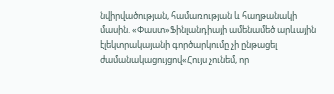նվիրվածության, համառության և հաղթանակի մասին. «Փաստ»Ֆինլանդիայի ամենամեծ արևային էլեկտրակայանի գործարկումը չի ընթացել ժամանակացույցով«Հույս չունեմ, որ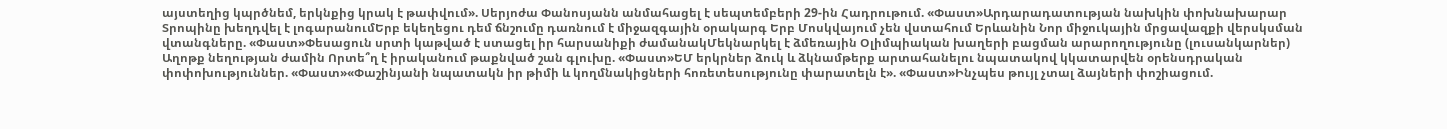այստեղից կպրծնեմ, երկնքից կրակ է թափվում». Սերյոժա Փանոսյանն անմահացել է սեպտեմբերի 29-ին Հադրութում. «Փաստ»Արդարադատության նախկին փոխնախարար Տրոպինը խեղդվել է լոգարանումԵրբ եկեղեցու դեմ ճնշումը դառնում է միջազգային օրակարգ Երբ Մոսկվայում չեն վստահում Երևանին Նոր միջուկային մրցավազքի վերսկսման վտանգները. «Փաստ»Փեսացուն սրտի կաթված է ստացել իր հարսանիքի ժամանակՄեկնարկել է ձմեռային Օլիմպիական խաղերի բացման արարողությունը (լուսանկարներ) Աղոթք նեղության ժամին Որտե՞ղ է իրականում թաքնված շան գլուխը. «Փաստ»ԵՄ երկրներ ձուկ և ձկնամթերք արտահանելու նպատակով կկատարվեն օրենսդրական փոփոխություններ. «Փաստ»«Փաշինյանի նպատակն իր թիմի և կողմնակիցների հոռետեսությունը փարատելն է». «Փաստ»Ինչպես թույլ չտալ ձայների փոշիացում.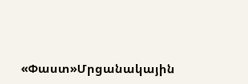«Փաստ»Մրցանակային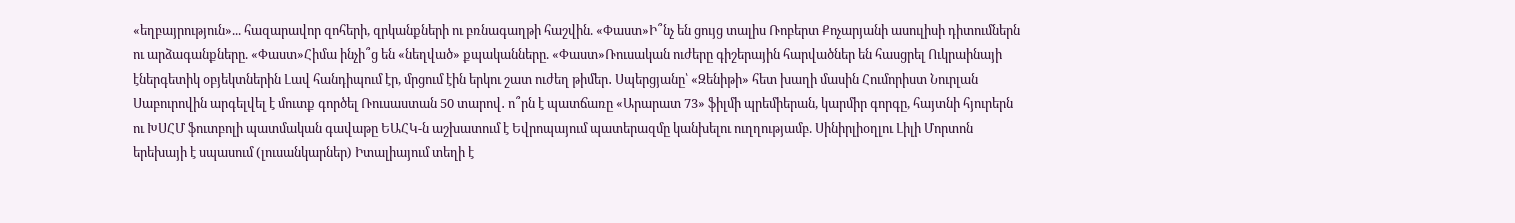«եղբայրություն»... հազարավոր զոհերի, զրկանքների ու բռնագաղթի հաշվին. «Փաստ»Ի՞նչ են ցույց տալիս Ռոբերտ Քոչարյանի ասուլիսի դիտումներն ու արձագանքները. «Փաստ»Հիմա ինչի՞ց են «նեղված» քպականները. «Փաստ»Ռուսական ուժերը գիշերային հարվածներ են հասցրել Ուկրաինայի էներգետիկ օբյեկտներին Լավ հանդիպում էր, մրցում էին երկու շատ ուժեղ թիմեր․ Սպերցյանը՝ «Զենիթի» հետ խաղի մասին Հումորիստ Նուրլան Սաբուրովին արգելվել է մուտք գործել Ռուսաստան 50 տարով․ ո՞րն է պատճառը «Արարատ 73» ֆիլմի պրեմիերան, կարմիր գորգը, հայտնի հյուրերն ու ԽՍՀՄ ֆուտբոլի պատմական գավաթը ԵԱՀԿ-ն աշխատում է Եվրոպայում պատերազմը կանխելու ուղղությամբ. Սինիրլիօղլու Լիլի Մորտոն երեխայի է սպասում (լուսանկարներ) Իտալիայում տեղի է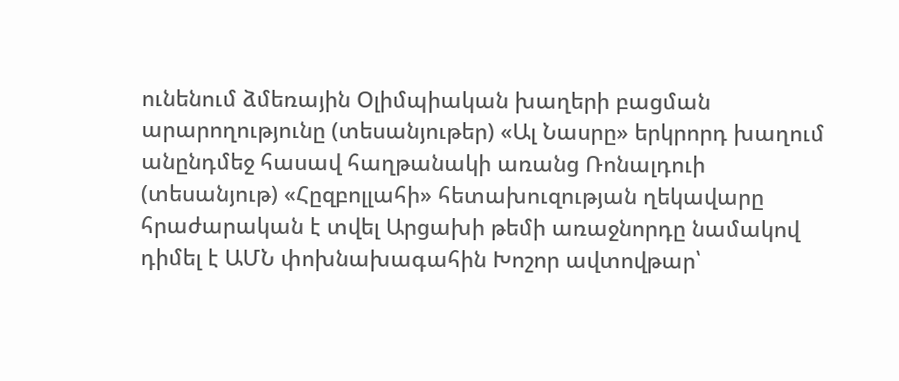ունենում ձմեռային Օլիմպիական խաղերի բացման արարողությունը (տեսանյութեր) «Ալ Նասրը» երկրորդ խաղում անընդմեջ հասավ հաղթանակի առանց Ռոնալդուի (տեսանյութ) «Հըզբոլլահի» հետախուզության ղեկավարը հրաժարական է տվել Արցախի թեմի առաջնորդը նամակով դիմել է ԱՄՆ փոխնախագահին Խոշոր ավտովթար՝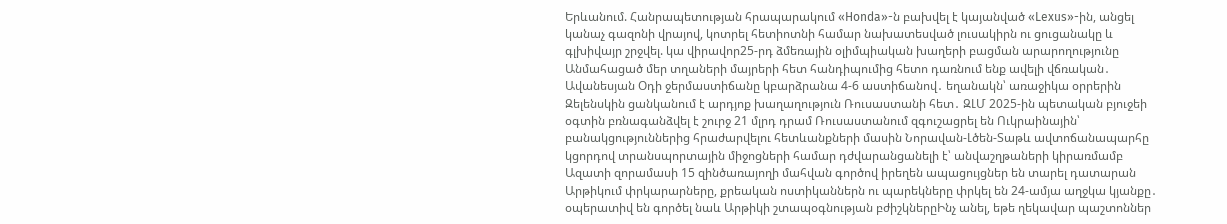Երևանում. Հանրապետության հրապարակում «Honda»-ն բախվել է կայանված «Lexus»-ին, անցել կանաչ գազոնի վրայով, կոտրել հետիոտնի համար նախատեսված լուսակիրն ու ցուցանակը և գլխիվայր շրջվել. կա վիրավոր25-րդ ձմեռային օլիմպիական խաղերի բացման արարողությունը Անմահացած մեր տղաների մայրերի հետ հանդիպումից հետո դառնում ենք ավելի վճռական․ Ավանեսյան Օդի ջերմաստիճանը կբարձրանա 4-6 աստիճանով․ եղանակն՝ առաջիկա օրրերին Զելենսկին ցանկանում է արդյոք խաղաղություն Ռուսաստանի հետ․ ԶԼՄ 2025-ին պետական բյուջեի օգտին բռնագանձվել է շուրջ 21 մլրդ դրամ Ռուսաստանում զգուշացրել են Ուկրաինային՝ բանակցություններից հրաժարվելու հետևանքների մասին Նորավան-Լծեն-Տաթև ավտոճանապարհը կցորդով տրանսպորտային միջոցների համար դժվարանցանելի է՝ անվաշղթաների կիրառմամբ Ազատի զորամասի 15 զինծառայողի մահվան գործով իրեղեն ապացույցներ են տարել դատարան Արթիկում փրկարարները, քրեական ոստիկաններն ու պարեկները փրկել են 24-ամյա աղջկա կյանքը․ օպերատիվ են գործել նաև Արթիկի շտապօգնության բժիշկներըԻնչ անել, եթե ղեկավար պաշտոններ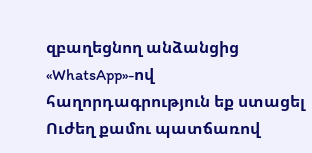զբաղեցնող անձանցից «WhatsApp»-ով հաղորդագրություն եք ստացել Ուժեղ քամու պատճառով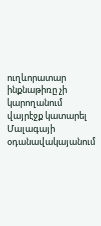ուղևորատար ինքնաթիռը չի կարողանում վայրէջք կատարել Մալագայի օդանավակայանում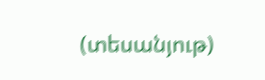(տեսանյութ)